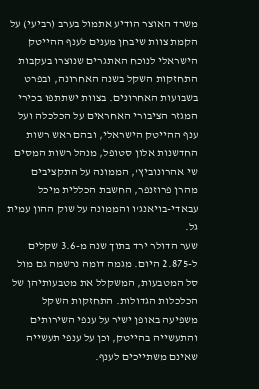משרד האוצר הודיע אתמול בערב (רביעי) על הקמת צוות שיבחן מענים לענף ההייטק הישראלי לנוכח האתגרים שנוצרו בעקבות התחזקות השקל בשנה האחרונה, ובפרט בשבועות האחרונים. בצוות ישתתפו בכירי המגזר הציבורי האחראים על הכלכלה ועל ענף ההייטק הישראלי, ובהם ראש רשות החדשנות אלון סטופל, מנהל רשות המסים שי אהרונוביץ', הממונה על התקציבים מהרן פרוזנפר, החשבת הכללית מיכל עבאדי-בויאנג'ו והממונה על שוק ההון עמית גל.
שער הדולר ירד בתוך שנה מ-3.6 שקלים ל-2.875 היום. מגמה דומה נרשמה גם מול סל המטבעות, המשקלל את מטבעותיהן של הכלכלות הגדולות. התחזקות השקל משפיעה באופן ישיר על ענפי השירותים והתעשייה בהייטק, וכן על ענפי תעשייה שאינם משתייכים לענף.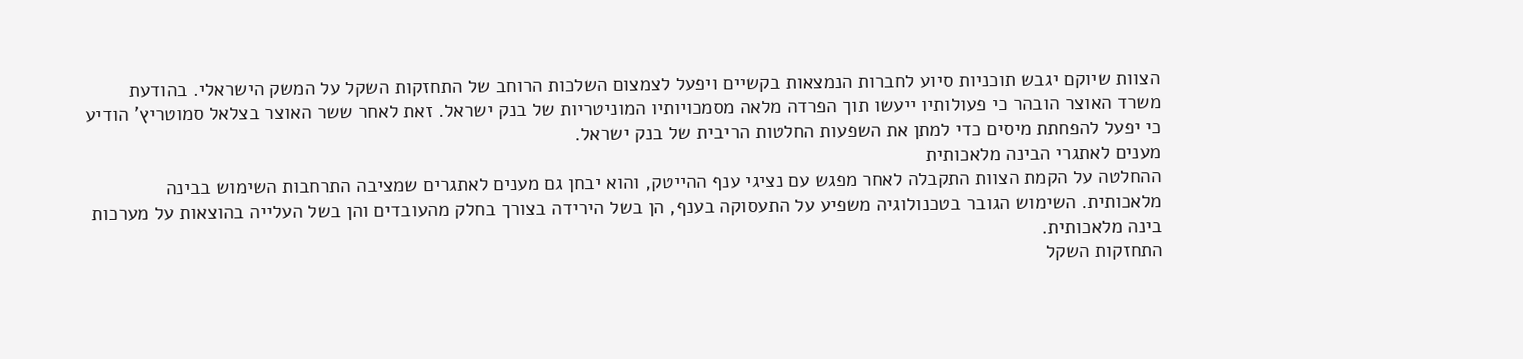הצוות שיוקם יגבש תוכניות סיוע לחברות הנמצאות בקשיים ויפעל לצמצום השלכות הרוחב של התחזקות השקל על המשק הישראלי. בהודעת משרד האוצר הובהר כי פעולותיו ייעשו תוך הפרדה מלאה מסמכויותיו המוניטריות של בנק ישראל. זאת לאחר ששר האוצר בצלאל סמוטריץ' הודיע כי יפעל להפחתת מיסים כדי למתן את השפעות החלטות הריבית של בנק ישראל.
מענים לאתגרי הבינה מלאכותית
ההחלטה על הקמת הצוות התקבלה לאחר מפגש עם נציגי ענף ההייטק, והוא יבחן גם מענים לאתגרים שמציבה התרחבות השימוש בבינה מלאכותית. השימוש הגובר בטכנולוגיה משפיע על התעסוקה בענף, הן בשל הירידה בצורך בחלק מהעובדים והן בשל העלייה בהוצאות על מערכות בינה מלאכותית.
התחזקות השקל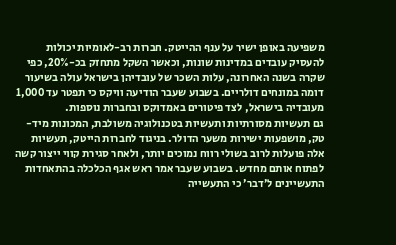משפיעה באופן ישיר על ענף ההייטק. חברות רב-לאומיות יכולות להעסיק עובדים במדינות שונות, וכאשר השקל מתחזק בכ-20%, כפי שקרה בשנה האחרונה, עלות השכר של עובדיהן בישראל עולה בשיעור דומה במונחים דולריים. בשבוע שעבר הודיעה וויקס כי תפטר עד 1,000 מעובדיה בישראל, לצד פיטורים באמדוקס ובחברות נוספות.
גם תעשיות מסורתיות ותעשיות בטכנולוגיה משולבת, המכונות מיד-טק, מושפעות ישירות משער הדולר. בניגוד לחברות הייטק, תעשיות אלה פועלות לרוב בשולי רווח נמוכים יותר, ולאחר סגירת קווי ייצור קשה לפתוח אותם מחדש. בשבוע שעבר אמר ראש אגף הכלכלה בהתאחדות התעשיינים ל׳דבר׳ כי התעשייה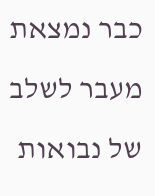כבר נמצאת מעבר לשלב של נבואות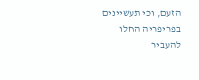הזעם, וכי תעשיינים בפריפריה החלו להעביר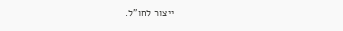ייצור לחו"ל.